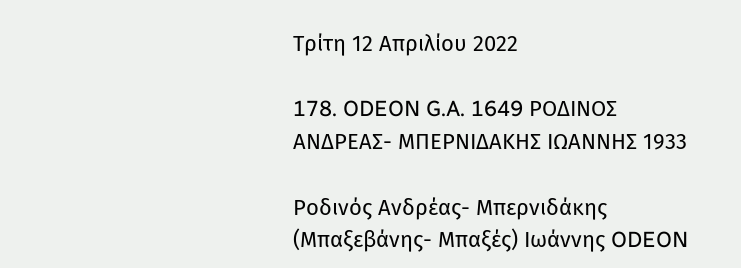Τρίτη 12 Απριλίου 2022

178. ODEON G.A. 1649 ΡΟΔΙΝΟΣ ΑΝΔΡΕΑΣ- ΜΠΕΡΝΙΔΑΚΗΣ ΙΩΑΝΝΗΣ 1933

Ροδινός Ανδρέας- Μπερνιδάκης (Μπαξεβάνης- Μπαξές) Ιωάννης ODEON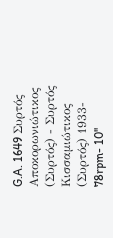G.A. 1649 Συρτός Αποκορωνιώτικος (Συρτός) - Συρτός Κισσαμιώτικος (Συρτός) 1933- 78rpm- 10''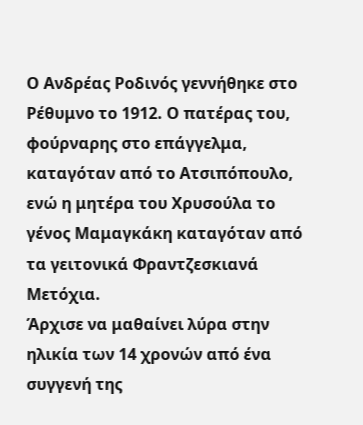Ο Ανδρέας Ροδινός γεννήθηκε στο Ρέθυμνο το 1912. Ο πατέρας του, φούρναρης στο επάγγελμα, καταγόταν από το Ατσιπόπουλο, ενώ η μητέρα του Χρυσούλα το γένος Μαμαγκάκη καταγόταν από τα γειτονικά Φραντζεσκιανά Μετόχια.
Άρχισε να μαθαίνει λύρα στην ηλικία των 14 χρονών από ένα συγγενή της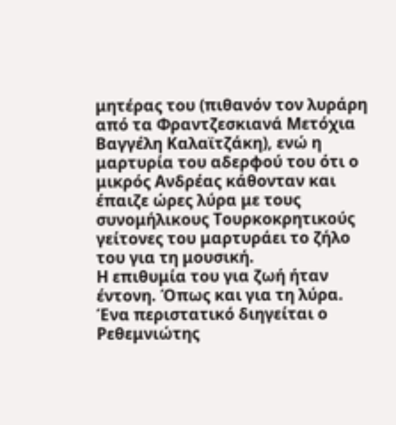μητέρας του (πιθανόν τον λυράρη από τα Φραντζεσκιανά Μετόχια Βαγγέλη Καλαϊτζάκη), ενώ η μαρτυρία του αδερφού του ότι ο μικρός Ανδρέας κάθονταν και έπαιζε ώρες λύρα με τους συνομήλικους Τουρκοκρητικούς γείτονες του μαρτυράει το ζήλο του για τη μουσική.
Η επιθυμία του για ζωή ήταν έντονη. Όπως και για τη λύρα. Ένα περιστατικό διηγείται ο Ρεθεμνιώτης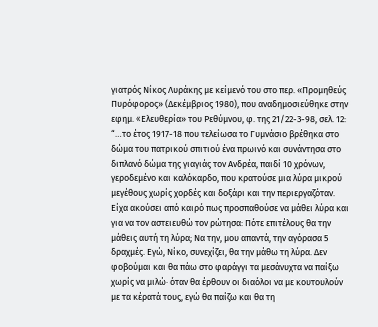γιατρός Nίκος Λυράκης με κείμενό του στο περ. «Προμηθεύς Πυρόφορος» (Δεκέμβριος 1980), που αναδημοσιεύθηκε στην εφημ. «Eλευθερία» του Pεθύμνου, φ. της 21/22-3-98, σελ. 12:
“…το έτος 1917-18 που τελείωσα το Γυμνάσιο βρέθηκα στο δώμα του πατρικού σπιτιού ένα πρωινό και συνάντησα στο διπλανό δώμα της γιαγιάς τον Ανδρέα, παιδί 10 χρόνων, γεροδεμένο και καλόκαρδο, που κρατούσε μια λύρα μικρού μεγέθους χωρίς χορδές και δοξάρι και την περιεργαζόταν. Είχα ακούσει από καιρό πως προσπαθούσε να μάθει λύρα και για να τον αστειευθώ τον ρώτησα: Πότε επιτέλους θα την μάθεις αυτή τη λύρα; Να την, μου απαντά, την αγόρασα 5 δραχμές. Εγώ, Νίκο, συνεχίζει, θα την μάθω τη λύρα. Δεν φοβούμαι και θα πάω στο φαράγγι τα μεσάνυχτα να παίξω χωρίς να μιλώ· όταν θα έρθουν οι διαόλοι να με κουτουλούν με τα κέρατά τους, εγώ θα παίζω και θα τη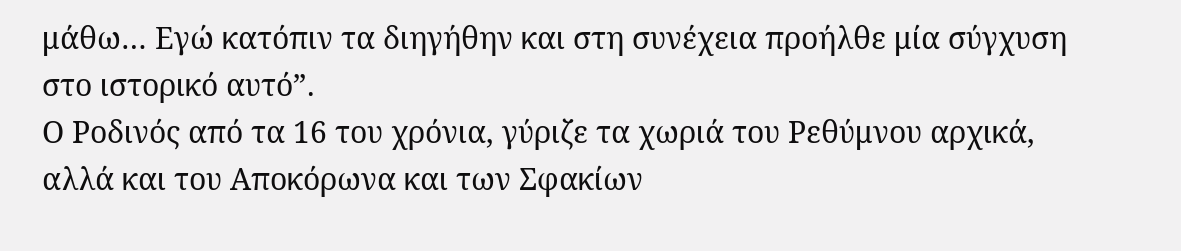μάθω… Εγώ κατόπιν τα διηγήθην και στη συνέχεια προήλθε μία σύγχυση στο ιστορικό αυτό”.
Ο Ροδινός από τα 16 του χρόνια, γύριζε τα χωριά του Ρεθύμνου αρχικά, αλλά και του Αποκόρωνα και των Σφακίων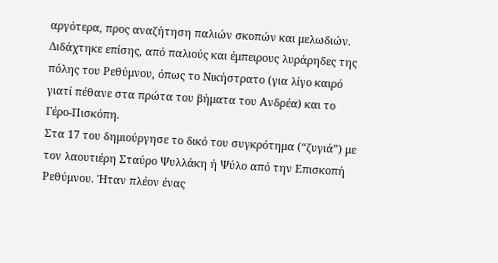αργότερα, προς αναζήτηση παλιών σκοπών και μελωδιών. Διδάχτηκε επίσης, από παλιούς και έμπειρους λυράρηδες της πόλης του Ρεθύμνου, όπως το Νικήστρατο (για λίγο καιρό γιατί πέθανε στα πρώτα του βήματα του Ανδρέα) και το Γέρο-Πισκόπη.
Στα 17 του δημιούργησε το δικό του συγκρότημα (“ζυγιά”) με τον λαουτιέρη Σταύρο Ψυλλάκη ή Ψύλο από την Επισκοπή Ρεθύμνου. Ήταν πλέον ένας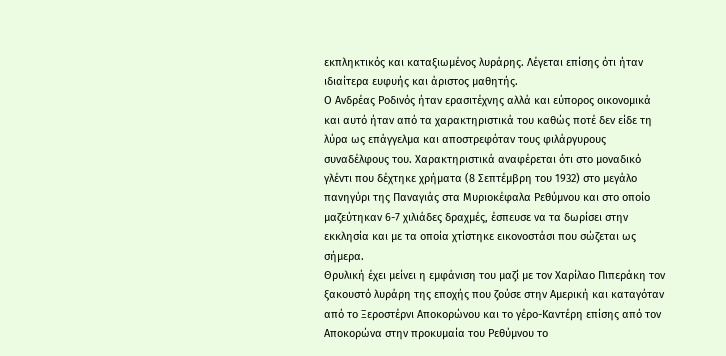εκπληκτικός και καταξιωμένος λυράρης. Λέγεται επίσης ότι ήταν ιδιαίτερα ευφυής και άριστος μαθητής.
Ο Ανδρέας Ροδινός ήταν ερασιτέχνης αλλά και εύπορος οικονομικά και αυτό ήταν από τα χαρακτηριστικά του καθώς ποτέ δεν είδε τη λύρα ως επάγγελμα και αποστρεφόταν τους φιλάργυρους συναδέλφους του. Χαρακτηριστικά αναφέρεται ότι στο μοναδικό γλέντι που δέχτηκε χρήματα (8 Σεπτέμβρη του 1932) στο μεγάλο πανηγύρι της Παναγιάς στα Μυριοκέφαλα Ρεθύμνου και στο οποίο μαζεύτηκαν 6-7 χιλιάδες δραχμές, έσπευσε να τα δωρίσει στην εκκλησία και με τα οποία χτίστηκε εικονοστάσι που σώζεται ως σήμερα.
Θρυλική έχει μείνει η εμφάνιση του μαζί με τον Χαρίλαο Πιπεράκη τον ξακουστό λυράρη της εποχής που ζούσε στην Αμερική και καταγόταν από το Ξεροστέρνι Αποκορώνου και το γέρο-Καντέρη επίσης από τον Αποκορώνα στην προκυμαία του Ρεθύμνου το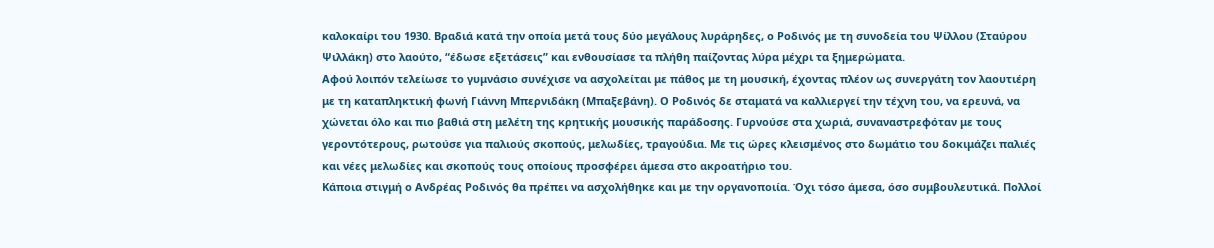καλοκαίρι του 1930. Βραδιά κατά την οποία μετά τους δύο μεγάλους λυράρηδες, ο Ροδινός με τη συνοδεία του Ψίλλου (Σταύρου Ψιλλάκη) στο λαούτο, “έδωσε εξετάσεις” και ενθουσίασε τα πλήθη παίζοντας λύρα μέχρι τα ξημερώματα.
Αφού λοιπόν τελείωσε το γυμνάσιο συνέχισε να ασχολείται με πάθος με τη μουσική, έχοντας πλέον ως συνεργάτη τον λαουτιέρη με τη καταπληκτική φωνή Γιάννη Μπερνιδάκη (Μπαξεβάνη). Ο Ροδινός δε σταματά να καλλιεργεί την τέχνη του, να ερευνά, να χώνεται όλο και πιο βαθιά στη μελέτη της κρητικής μουσικής παράδοσης. Γυρνούσε στα χωριά, συναναστρεφόταν με τους γεροντότερους, ρωτούσε για παλιούς σκοπούς, μελωδίες, τραγούδια. Με τις ώρες κλεισμένος στο δωμάτιο του δοκιμάζει παλιές και νέες μελωδίες και σκοπούς τους οποίους προσφέρει άμεσα στο ακροατήριο του.
Κάποια στιγμή ο Ανδρέας Ροδινός θα πρέπει να ασχολήθηκε και με την οργανοποιία. Όχι τόσο άμεσα, όσο συμβουλευτικά. Πολλοί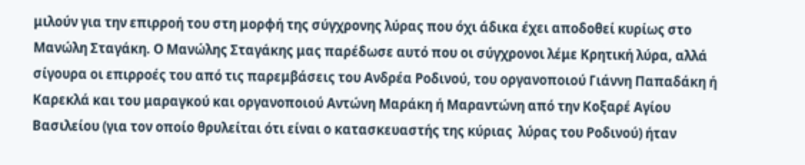μιλούν για την επιρροή του στη μορφή της σύγχρονης λύρας που όχι άδικα έχει αποδοθεί κυρίως στο Μανώλη Σταγάκη. Ο Μανώλης Σταγάκης μας παρέδωσε αυτό που οι σύγχρονοι λέμε Κρητική λύρα, αλλά σίγουρα οι επιρροές του από τις παρεμβάσεις του Ανδρέα Ροδινού, του οργανοποιού Γιάννη Παπαδάκη ή Καρεκλά και του μαραγκού και οργανοποιού Αντώνη Μαράκη ή Μαραντώνη από την Κοξαρέ Αγίου Βασιλείου (για τον οποίο θρυλείται ότι είναι ο κατασκευαστής της κύριας  λύρας του Ροδινού) ήταν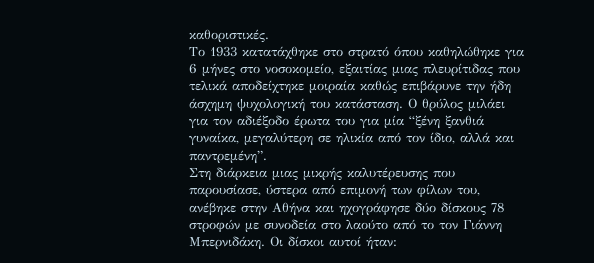καθοριστικές.
Το 1933 κατατάχθηκε στο στρατό όπου καθηλώθηκε για 6 μήνες στο νοσοκομείο, εξαιτίας μιας πλευρίτιδας που τελικά αποδείχτηκε μοιραία καθώς επιβάρυνε την ήδη άσχημη ψυχολογική του κατάσταση. Ο θρύλος μιλάει για τον αδιέξοδο έρωτα του για μία “ξένη ξανθιά γυναίκα, μεγαλύτερη σε ηλικία από τον ίδιο, αλλά και παντρεμένη”.
Στη διάρκεια μιας μικρής καλυτέρευσης που παρουσίασε, ύστερα από επιμονή των φίλων του, ανέβηκε στην Αθήνα και ηχογράφησε δύο δίσκους 78 στροφών με συνοδεία στο λαούτο από το τον Γιάννη Μπερνιδάκη. Οι δίσκοι αυτοί ήταν: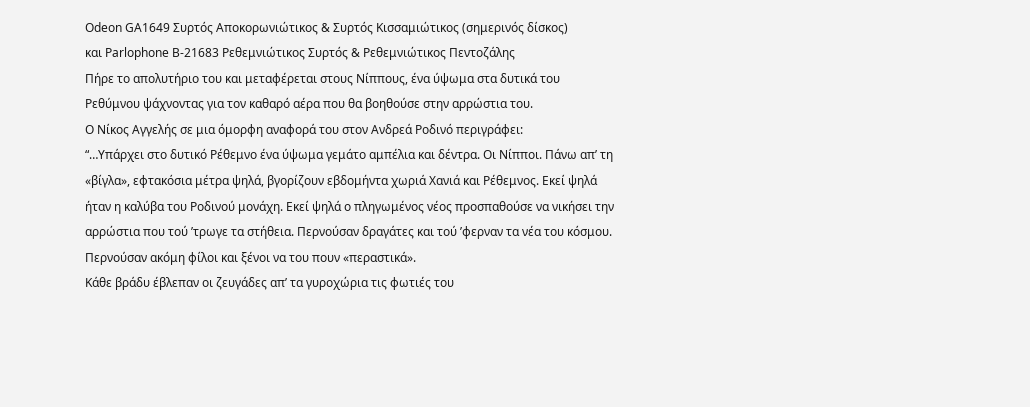Odeon GA1649 Συρτός Αποκορωνιώτικος & Συρτός Κισσαμιώτικος (σημερινός δίσκος)
και Parlophone B-21683 Ρεθεμνιώτικος Συρτός & Ρεθεμνιώτικος Πεντοζάλης
Πήρε το απολυτήριο του και μεταφέρεται στους Νίππους, ένα ύψωμα στα δυτικά του Ρεθύμνου ψάχνοντας για τον καθαρό αέρα που θα βοηθούσε στην αρρώστια του.
Ο Νίκος Αγγελής σε μια όμορφη αναφορά του στον Ανδρεά Ροδινό περιγράφει:
“…Υπάρχει στο δυτικό Ρέθεμνο ένα ύψωμα γεμάτο αμπέλια και δέντρα. Οι Νίπποι. Πάνω απ’ τη «βίγλα», εφτακόσια μέτρα ψηλά, βγορίζουν εβδομήντα χωριά Χανιά και Ρέθεμνος. Εκεί ψηλά ήταν η καλύβα του Ροδινού μονάχη. Εκεί ψηλά ο πληγωμένος νέος προσπαθούσε να νικήσει την αρρώστια που τού ’τρωγε τα στήθεια. Περνούσαν δραγάτες και τού ’φερναν τα νέα του κόσμου. Περνούσαν ακόμη φίλοι και ξένοι να του πουν «περαστικά».
Κάθε βράδυ έβλεπαν οι ζευγάδες απ’ τα γυροχώρια τις φωτιές του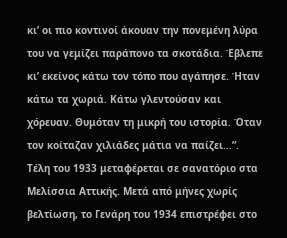κι’ οι πιο κοντινοί άκουαν την πονεμένη λύρα του να γεμίζει παράπονο τα σκοτάδια. Έβλεπε κι’ εκείνος κάτω τον τόπο που αγάπησε. Ήταν κάτω τα χωριά. Κάτω γλεντούσαν και χόρευαν. Θυμόταν τη μικρή του ιστορία. Όταν τον κοίταζαν χιλιάδες μάτια να παίζει…”.
Τέλη του 1933 μεταφέρεται σε σανατόριο στα Μελίσσια Αττικής. Μετά από μήνες χωρίς βελτίωση, το Γενάρη του 1934 επιστρέφει στο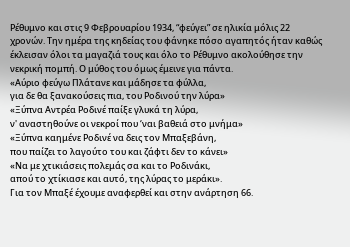Ρέθυμνο και στις 9 Φεβρουαρίου 1934, “φεύγει” σε ηλικία μόλις 22 χρονών. Την ημέρα της κηδείας του φάνηκε πόσο αγαπητός ήταν καθώς έκλεισαν όλοι τα μαγαζιά τους και όλο το Ρέθυμνο ακολούθησε την νεκρική πομπή. Ο μύθος του όμως έμεινε για πάντα.
«Αύριο φεύγω Πλάτανε και μάδησε τα φύλλα,
για δε θα ξανακούσεις πια, του Ροδινού την λύρα»
«Ξύπνα Αντρέα Ροδινέ παίξε γλυκά τη λύρα,
ν' αναστηθούνε οι νεκροί που ‘ναι βαθειά στο μνήμα»
«Ξύπνα καημένε Ροδινέ να δεις τον Μπαξεβάνη,
που παίζει το λαγούτο του και ζάφτι δεν το κάνει»
«Να με χτικιάσεις πολεμάς σα και το Ροδινάκι,
απού το χτίκιασε και αυτό, της λύρας το μεράκι».
Για τον Μπαξέ έχουμε αναφερθεί και στην ανάρτηση 66.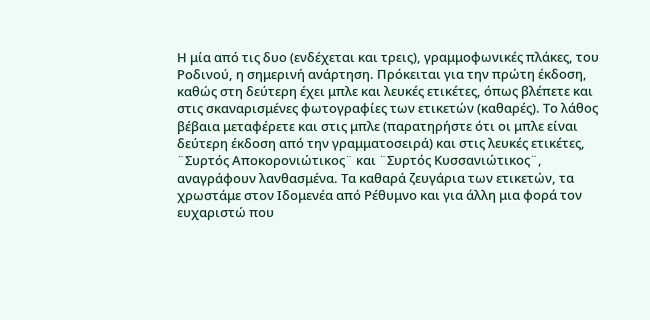Η μία από τις δυο (ενδέχεται και τρεις), γραμμοφωνικές πλάκες, του Ροδινού, η σημερινή ανάρτηση. Πρόκειται για την πρώτη έκδοση, καθώς στη δεύτερη έχει μπλε και λευκές ετικέτες, όπως βλέπετε και στις σκαναρισμένες φωτογραφίες των ετικετών (καθαρές). Το λάθος βέβαια μεταφέρετε και στις μπλε (παρατηρήστε ότι οι μπλε είναι δεύτερη έκδοση από την γραμματοσειρά) και στις λευκές ετικέτες,  ¨Συρτός Αποκορονιώτικος¨ και ¨Συρτός Κυσσανιώτικος¨, αναγράφουν λανθασμένα. Τα καθαρά ζευγάρια των ετικετών, τα χρωστάμε στον Ιδομενέα από Ρέθυμνο και για άλλη μια φορά τον ευχαριστώ που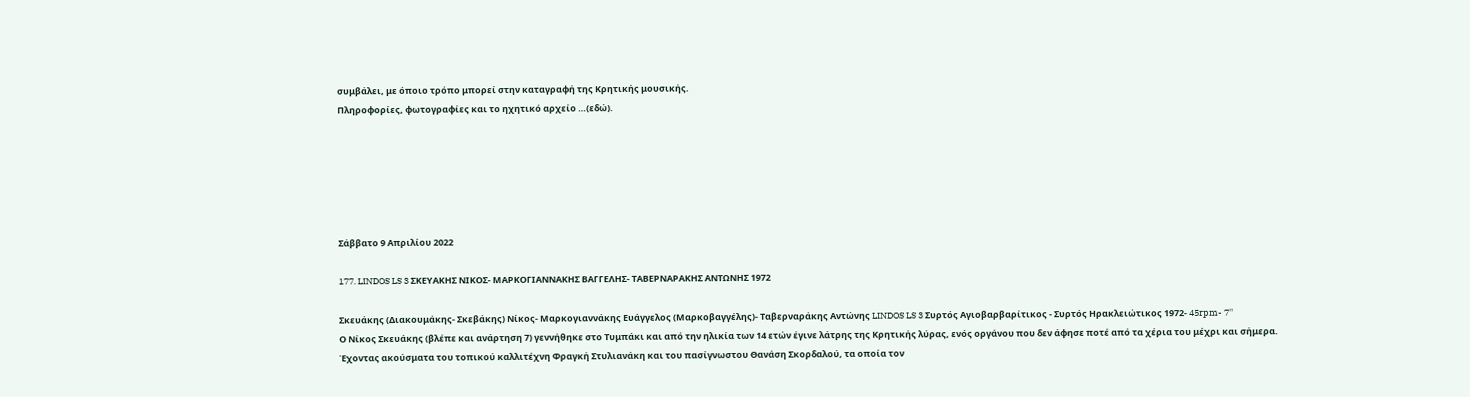συμβάλει, με όποιο τρόπο μπορεί στην καταγραφή της Κρητικής μουσικής.
Πληροφορίες, φωτογραφίες και το ηχητικό αρχείο …(εδώ).






Σάββατο 9 Απριλίου 2022

177. LINDOS LS 3 ΣΚΕΥΑΚΗΣ ΝΙΚΟΣ- ΜΑΡΚΟΓΙΑΝΝΑΚΗΣ ΒΑΓΓΕΛΗΣ- ΤΑΒΕΡΝΑΡΑΚΗΣ ΑΝΤΩΝΗΣ 1972

Σκευάκης (Διακουμάκης- Σκεβάκης) Νίκος- Μαρκογιαννάκης Ευάγγελος (Μαρκοβαγγέλης)- Ταβερναράκης Αντώνης LINDOS LS 3 Συρτός Αγιοβαρβαρίτικος - Συρτός Ηρακλειώτικος 1972- 45rpm- 7''
Ο Νίκος Σκευάκης (βλέπε και ανάρτηση 7) γεννήθηκε στο Τυμπάκι και από την ηλικία των 14 ετών έγινε λάτρης της Κρητικής λύρας, ενός οργάνου που δεν άφησε ποτέ από τα χέρια του μέχρι και σήμερα.
Έχοντας ακούσματα του τοπικού καλλιτέχνη Φραγκή Στυλιανάκη και του πασίγνωστου Θανάση Σκορδαλού, τα οποία τον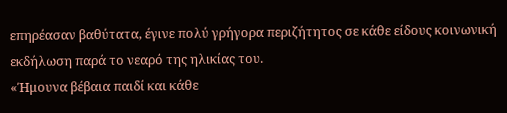επηρέασαν βαθύτατα, έγινε πολύ γρήγορα περιζήτητος σε κάθε είδους κοινωνική εκδήλωση παρά το νεαρό της ηλικίας του.
«Ήμουνα βέβαια παιδί και κάθε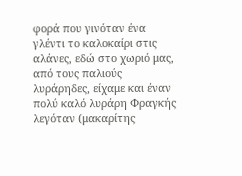φορά που γινόταν ένα γλέντι το καλοκαίρι στις αλάνες, εδώ στο χωριό μας, από τους παλιούς λυράρηδες, είχαμε και έναν πολύ καλό λυράρη Φραγκής λεγόταν (μακαρίτης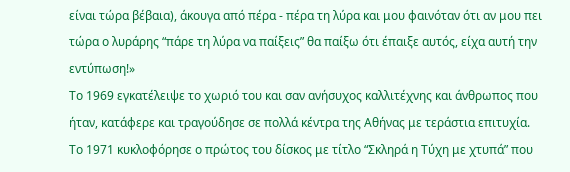είναι τώρα βέβαια), άκουγα από πέρα - πέρα τη λύρα και μου φαινόταν ότι αν μου πει τώρα ο λυράρης “πάρε τη λύρα να παίξεις” θα παίξω ότι έπαιξε αυτός, είχα αυτή την εντύπωση!»
Το 1969 εγκατέλειψε το χωριό του και σαν ανήσυχος καλλιτέχνης και άνθρωπος που ήταν, κατάφερε και τραγούδησε σε πολλά κέντρα της Αθήνας με τεράστια επιτυχία.
Το 1971 κυκλοφόρησε ο πρώτος του δίσκος με τίτλο “Σκληρά η Τύχη με χτυπά” που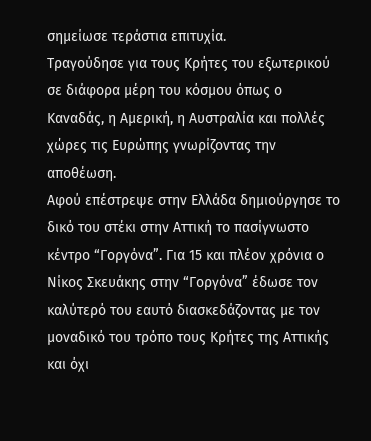σημείωσε τεράστια επιτυχία.
Τραγούδησε για τους Κρήτες του εξωτερικού σε διάφορα μέρη του κόσμου όπως ο Καναδάς, η Αμερική, η Αυστραλία και πολλές χώρες τις Ευρώπης γνωρίζοντας την αποθέωση.
Αφού επέστρεψε στην Ελλάδα δημιούργησε το δικό του στέκι στην Αττική το πασίγνωστο κέντρο “Γοργόνα”. Για 15 και πλέον χρόνια ο Νίκος Σκευάκης στην “Γοργόνα” έδωσε τον καλύτερό του εαυτό διασκεδάζοντας με τον μοναδικό του τρόπο τους Κρήτες της Αττικής και όχι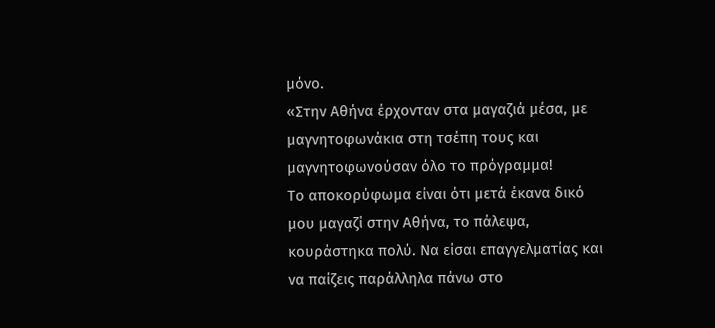μόνο.
«Στην Αθήνα έρχονταν στα μαγαζιά μέσα, με μαγνητοφωνάκια στη τσέπη τους και μαγνητοφωνούσαν όλο το πρόγραμμα!
Το αποκορύφωμα είναι ότι μετά έκανα δικό μου μαγαζί στην Αθήνα, το πάλεψα, κουράστηκα πολύ. Να είσαι επαγγελματίας και να παίζεις παράλληλα πάνω στο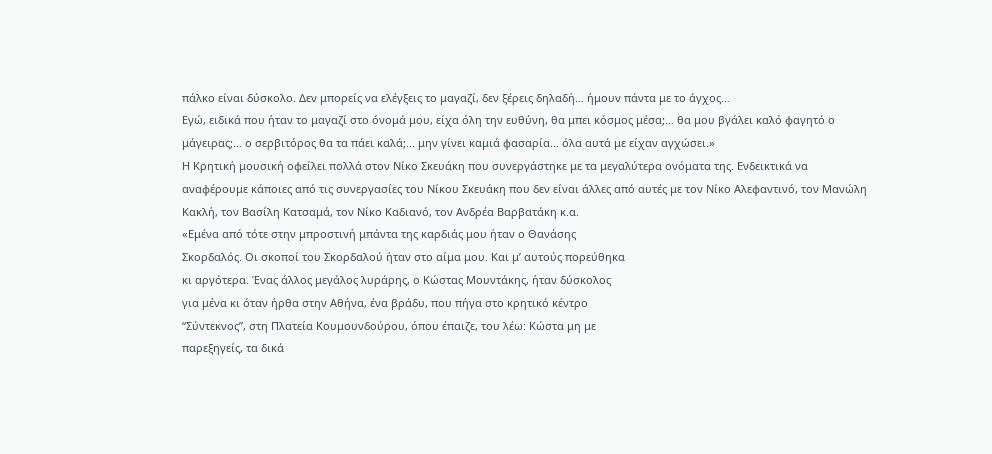πάλκο είναι δύσκολο. Δεν μπορείς να ελέγξεις το μαγαζί, δεν ξέρεις δηλαδή… ήμουν πάντα με το άγχος…
Εγώ, ειδικά που ήταν το μαγαζί στο όνομά μου, είχα όλη την ευθύνη, θα μπει κόσμος μέσα;… θα μου βγάλει καλό φαγητό ο μάγειρας;… ο σερβιτόρος θα τα πάει καλά;... μην γίνει καμιά φασαρία… όλα αυτά με είχαν αγχώσει.»
Η Κρητική μουσική οφείλει πολλά στον Νίκο Σκευάκη που συνεργάστηκε με τα μεγαλύτερα ονόματα της. Ενδεικτικά να αναφέρουμε κάποιες από τις συνεργασίες του Νίκου Σκευάκη που δεν είναι άλλες από αυτές με τον Νίκο Αλεφαντινό, τον Μανώλη Κακλή, τον Βασίλη Κατσαμά, τον Νίκο Καδιανό, τον Ανδρέα Βαρβατάκη κ.α.
«Εμένα από τότε στην μπροστινή μπάντα της καρδιάς μου ήταν ο Θανάσης
Σκορδαλός. Οι σκοποί του Σκορδαλού ήταν στο αίμα μου. Και μ’ αυτούς πορεύθηκα
κι αργότερα. Ένας άλλος μεγάλος λυράρης, ο Κώστας Μουντάκης, ήταν δύσκολος
για μένα κι όταν ήρθα στην Αθήνα, ένα βράδυ, που πήγα στο κρητικό κέντρο
“Σύντεκνος”, στη Πλατεία Κουμουνδούρου, όπου έπαιζε, του λέω: Κώστα μη με
παρεξηγείς, τα δικά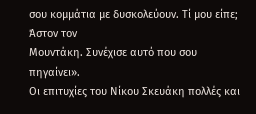σου κομμάτια με δυσκολεύουν. Τί μου είπε; Άστον τον
Μουντάκη. Συνέχισε αυτό που σου πηγαίνει».
Οι επιτυχίες του Νίκου Σκευάκη πολλές και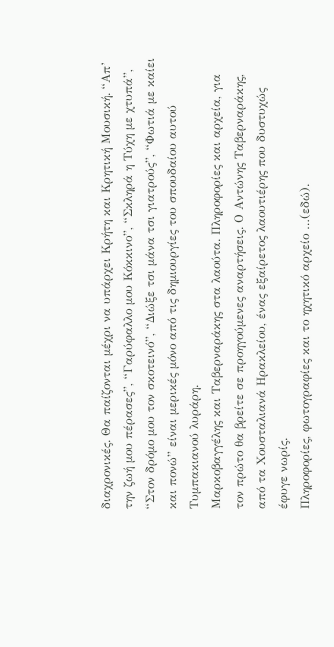διαχρονικές. Θα παίζονται μέχρι να υπάρχει Κρήτη και Κρητική Μουσική. “Απ’ την ζωή μου πέρασες”, “Γαρύφαλλο μου Κόκκινο”, “Σκληρά η Τύχη με χτυπά”, “Στον δρόμο μου τον σκοτεινό”, “Διώξε τσι μάνα τσι γιατρούς”, “Φωτιά με καίει και πονώ” είναι μερικές μόνο από τις δημιουργίες του σπουδαίου αυτού Τυμπακιανού λυράρη.
Μαρκοβαγγέλης και Ταβερναράκης στα λαούτα. Πληροφορίες και αρχεία, για τον πρώτο θα βρείτε σε προηγούμενες αναρτήσεις. Ο Αντώνης Ταβερναράκης, από τα Χουσταλιανά Ηρακλείου, ένας εξαίρετος λαουτιέρης που δυστυχώς έφυγε νωρίς.
Πληροφορίες, φωτογραφίες και το ηχητικό αρχείο …(εδώ).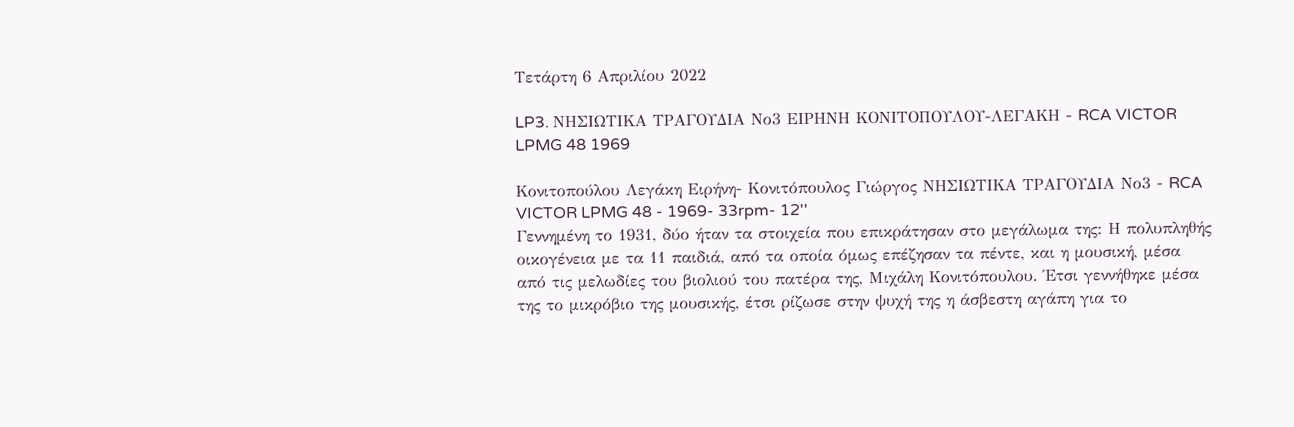Τετάρτη 6 Απριλίου 2022

LP3. ΝΗΣΙΩΤΙΚΑ ΤΡΑΓΟΥΔΙΑ Νο3 ΕΙΡΗΝΗ ΚΟΝΙΤΟΠΟΥΛΟΥ-ΛΕΓΑΚΗ - RCA VICTOR LPMG 48 1969

Κονιτοπούλου Λεγάκη Ειρήνη- Κονιτόπουλος Γιώργος ΝΗΣΙΩΤΙΚΑ ΤΡΑΓΟΥΔΙΑ Νο3 - RCA VICTOR LPMG 48 - 1969- 33rpm- 12''
Γεννημένη το 1931, δύο ήταν τα στοιχεία που επικράτησαν στο μεγάλωμα της: Η πολυπληθής οικογένεια με τα 11 παιδιά, από τα οποία όμως επέζησαν τα πέντε, και η μουσική, μέσα από τις μελωδίες του βιολιού του πατέρα της, Μιχάλη Κονιτόπουλου. Έτσι γεννήθηκε μέσα της το μικρόβιο της μουσικής, έτσι ρίζωσε στην ψυχή της η άσβεστη αγάπη για το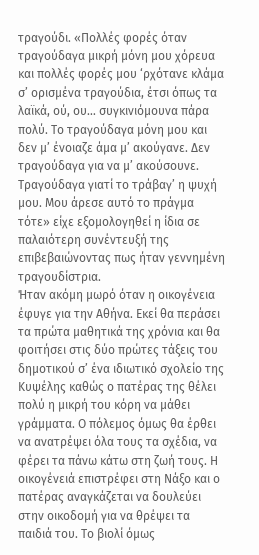τραγούδι. «Πολλές φορές όταν τραγούδαγα μικρή μόνη μου χόρευα και πολλές φορές μου ‘ρχότανε κλάμα σ’ ορισμένα τραγούδια, έτσι όπως τα λαϊκά, ού, ου… συγκινιόμουνα πάρα πολύ. Το τραγούδαγα μόνη μου και δεν μ’ ένοιαζε άμα μ’ ακούγανε. Δεν τραγούδαγα για να μ’ ακούσουνε. Τραγούδαγα γιατί το τράβαγ’ η ψυχή μου. Μου άρεσε αυτό το πράγμα τότε» είχε εξομολογηθεί η ίδια σε παλαιότερη συνέντευξή της επιβεβαιώνοντας πως ήταν γεννημένη τραγουδίστρια.
Ήταν ακόμη μωρό όταν η οικογένεια έφυγε για την Αθήνα. Εκεί θα περάσει τα πρώτα μαθητικά της χρόνια και θα φοιτήσει στις δύο πρώτες τάξεις του δημοτικού σ’ ένα ιδιωτικό σχολείο της Κυψέλης καθώς ο πατέρας της θέλει πολύ η μικρή του κόρη να μάθει γράμματα. Ο πόλεμος όμως θα έρθει να ανατρέψει όλα τους τα σχέδια, να φέρει τα πάνω κάτω στη ζωή τους. Η οικογένειά επιστρέφει στη Νάξο και ο πατέρας αναγκάζεται να δουλεύει στην οικοδομή για να θρέψει τα παιδιά του. Το βιολί όμως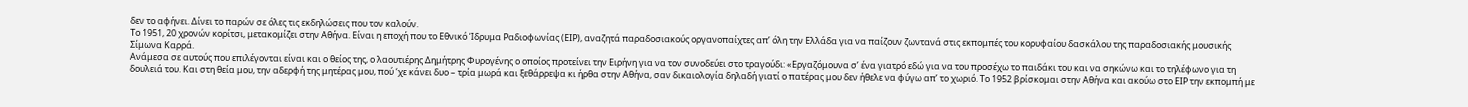δεν το αφήνει. Δίνει το παρών σε όλες τις εκδηλώσεις που τον καλούν.
Το 1951, 20 χρονών κορίτσι, μετακομίζει στην Αθήνα. Είναι η εποχή που το Εθνικό Ίδρυμα Ραδιοφωνίας (ΕΙΡ), αναζητά παραδοσιακούς οργανοπαίχτες απ’ όλη την Ελλάδα για να παίζουν ζωντανά στις εκπομπές του κορυφαίου δασκάλου της παραδοσιακής μουσικής Σίμωνα Καρρά.
Ανάμεσα σε αυτούς που επιλέγονται είναι και ο θείος της, ο λαουτιέρης Δημήτρης Φυρογένης ο οποίος προτείνει την Ειρήνη για να τον συνοδεύει στο τραγούδι: «Εργαζόμουνα σ’ ένα γιατρό εδώ για να του προσέχω το παιδάκι του και να σηκώνω και το τηλέφωνο για τη δουλειά του. Και στη θεία μου, την αδερφή της μητέρας μου, πού ‘χε κάνει δυο – τρία μωρά και ξεθάρρεψα κι ήρθα στην Αθήνα, σαν δικαιολογία δηλαδή γιατί ο πατέρας μου δεν ήθελε να φύγω απ’ το χωριό. Το 1952 βρίσκομαι στην Αθήνα και ακούω στο ΕΙΡ την εκπομπή με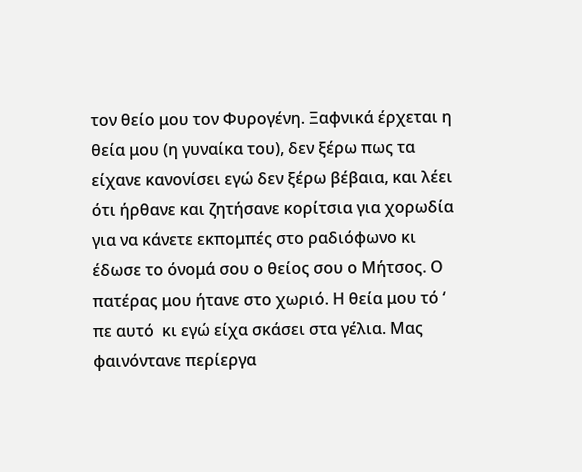τον θείο μου τον Φυρογένη. Ξαφνικά έρχεται η θεία μου (η γυναίκα του), δεν ξέρω πως τα είχανε κανονίσει εγώ δεν ξέρω βέβαια, και λέει ότι ήρθανε και ζητήσανε κορίτσια για χορωδία για να κάνετε εκπομπές στο ραδιόφωνο κι έδωσε το όνομά σου ο θείος σου ο Μήτσος. Ο πατέρας μου ήτανε στο χωριό. Η θεία μου τό ‘ πε αυτό  κι εγώ είχα σκάσει στα γέλια. Μας φαινόντανε περίεργα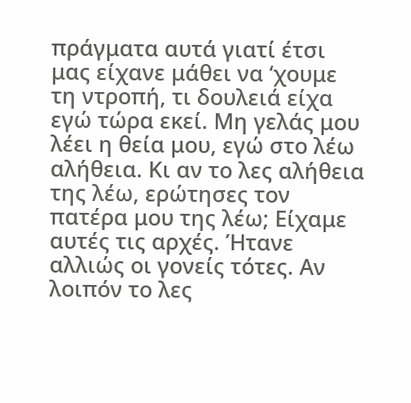πράγματα αυτά γιατί έτσι μας είχανε μάθει να ‘χουμε τη ντροπή, τι δουλειά είχα εγώ τώρα εκεί. Μη γελάς μου λέει η θεία μου, εγώ στο λέω αλήθεια. Κι αν το λες αλήθεια της λέω, ερώτησες τον πατέρα μου της λέω; Είχαμε αυτές τις αρχές. Ήτανε αλλιώς οι γονείς τότες. Αν λοιπόν το λες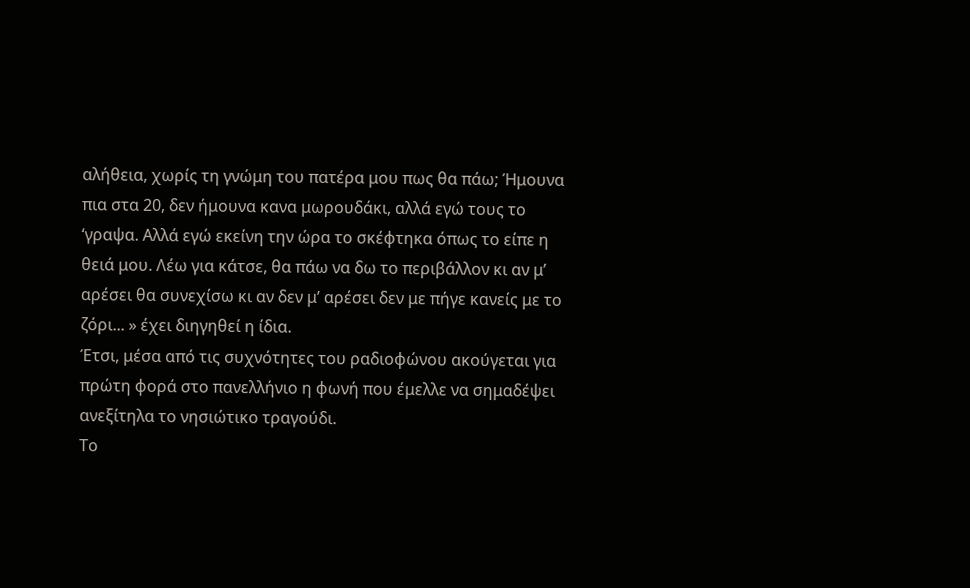αλήθεια, χωρίς τη γνώμη του πατέρα μου πως θα πάω; Ήμουνα πια στα 20, δεν ήμουνα κανα μωρουδάκι, αλλά εγώ τους το ‘γραψα. Αλλά εγώ εκείνη την ώρα το σκέφτηκα όπως το είπε η θειά μου. Λέω για κάτσε, θα πάω να δω το περιβάλλον κι αν μ’ αρέσει θα συνεχίσω κι αν δεν μ’ αρέσει δεν με πήγε κανείς με το ζόρι... » έχει διηγηθεί η ίδια.
Έτσι, μέσα από τις συχνότητες του ραδιοφώνου ακούγεται για πρώτη φορά στο πανελλήνιο η φωνή που έμελλε να σημαδέψει ανεξίτηλα το νησιώτικο τραγούδι.
Το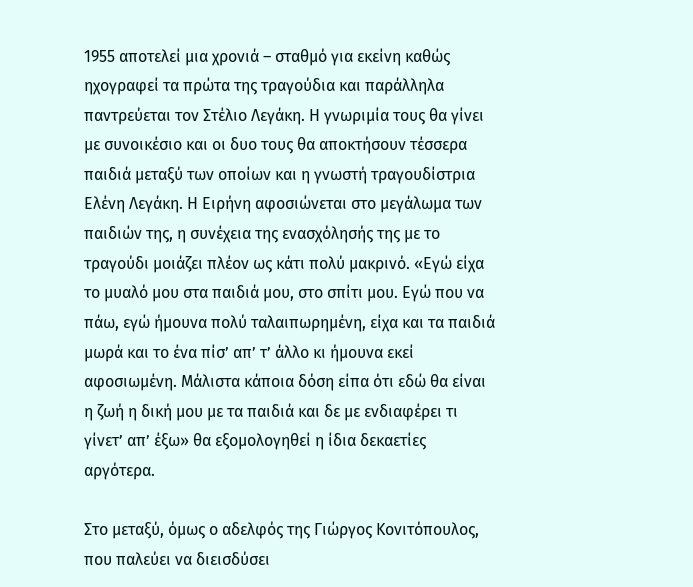1955 αποτελεί μια χρονιά – σταθμό για εκείνη καθώς ηχογραφεί τα πρώτα της τραγούδια και παράλληλα παντρεύεται τον Στέλιο Λεγάκη. Η γνωριμία τους θα γίνει με συνοικέσιο και οι δυο τους θα αποκτήσουν τέσσερα παιδιά μεταξύ των οποίων και η γνωστή τραγουδίστρια Ελένη Λεγάκη. Η Ειρήνη αφοσιώνεται στο μεγάλωμα των παιδιών της, η συνέχεια της ενασχόλησής της με το τραγούδι μοιάζει πλέον ως κάτι πολύ μακρινό. «Εγώ είχα το μυαλό μου στα παιδιά μου, στο σπίτι μου. Εγώ που να πάω, εγώ ήμουνα πολύ ταλαιπωρημένη, είχα και τα παιδιά μωρά και το ένα πίσ’ απ’ τ’ άλλο κι ήμουνα εκεί αφοσιωμένη. Μάλιστα κάποια δόση είπα ότι εδώ θα είναι η ζωή η δική μου με τα παιδιά και δε με ενδιαφέρει τι γίνετ’ απ’ έξω» θα εξομολογηθεί η ίδια δεκαετίες αργότερα.

Στο μεταξύ, όμως ο αδελφός της Γιώργος Κονιτόπουλος, που παλεύει να διεισδύσει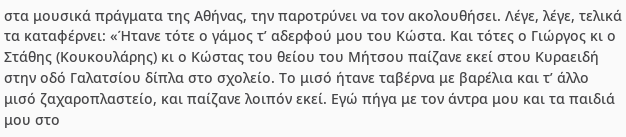στα μουσικά πράγματα της Αθήνας, την παροτρύνει να τον ακολουθήσει. Λέγε, λέγε, τελικά τα καταφέρνει: «Ήτανε τότε ο γάμος τ’ αδερφού μου του Κώστα. Και τότες ο Γιώργος κι ο Στάθης (Κουκουλάρης) κι ο Κώστας του θείου του Μήτσου παίζανε εκεί στου Κυραειδή στην οδό Γαλατσίου δίπλα στο σχολείο. Το μισό ήτανε ταβέρνα με βαρέλια και τ’ άλλο μισό ζαχαροπλαστείο, και παίζανε λοιπόν εκεί. Εγώ πήγα με τον άντρα μου και τα παιδιά μου στο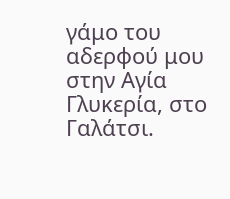γάμο του αδερφού μου στην Αγία Γλυκερία, στο Γαλάτσι.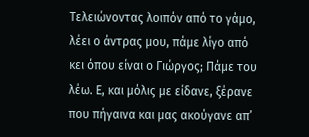Τελειώνοντας λοιπόν από το γάμο, λέει ο άντρας μου, πάμε λίγο από κει όπου είναι ο Γιώργος; Πάμε του λέω. Ε, και μόλις με είδανε, ξέρανε που πήγαινα και μας ακούγανε απ’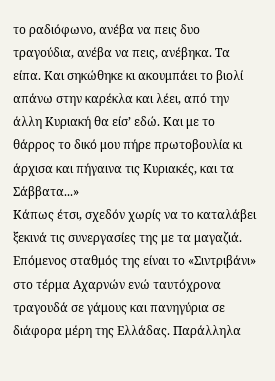το ραδιόφωνο, ανέβα να πεις δυο τραγούδια, ανέβα να πεις, ανέβηκα. Τα είπα. Και σηκώθηκε κι ακουμπάει το βιολί απάνω στην καρέκλα και λέει, από την άλλη Κυριακή θα είσ’ εδώ. Και με το θάρρος το δικό μου πήρε πρωτοβουλία κι άρχισα και πήγαινα τις Κυριακές, και τα Σάββατα...»
Κάπως έτσι, σχεδόν χωρίς να το καταλάβει ξεκινά τις συνεργασίες της με τα μαγαζιά. Επόμενος σταθμός της είναι το «Σιντριβάνι» στο τέρμα Αχαρνών ενώ ταυτόχρονα τραγουδά σε γάμους και πανηγύρια σε διάφορα μέρη της Ελλάδας. Παράλληλα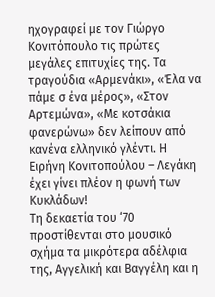ηχογραφεί με τον Γιώργο Κονιτόπουλο τις πρώτες μεγάλες επιτυχίες της. Τα τραγούδια «Αρμενάκι», «Έλα να πάμε σ ένα μέρος», «Στον Αρτεμώνα», «Με κοτσάκια φανερώνω» δεν λείπουν από κανένα ελληνικό γλέντι. Η Ειρήνη Κονιτοπούλου – Λεγάκη έχει γίνει πλέον η φωνή των Κυκλάδων!
Τη δεκαετία του ‘70 προστίθενται στο μουσικό σχήμα τα μικρότερα αδέλφια της, Αγγελική και Βαγγέλη και η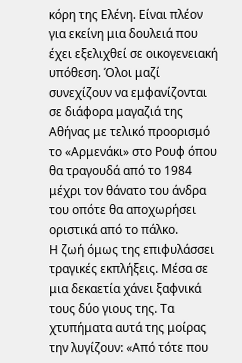κόρη της Ελένη. Είναι πλέον για εκείνη μια δουλειά που έχει εξελιχθεί σε οικογενειακή υπόθεση. Όλοι μαζί συνεχίζουν να εμφανίζονται σε διάφορα μαγαζιά της Αθήνας με τελικό προορισμό το «Αρμενάκι» στο Ρουφ όπου θα τραγουδά από το 1984 μέχρι τον θάνατο του άνδρα του οπότε θα αποχωρήσει οριστικά από το πάλκο.
Η ζωή όμως της επιφυλάσσει τραγικές εκπλήξεις. Μέσα σε μια δεκαετία χάνει ξαφνικά τους δύο γιους της. Τα χτυπήματα αυτά της μοίρας την λυγίζουν: «Από τότε που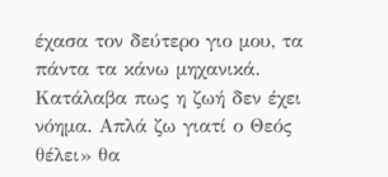έχασα τον δεύτερο γιο μου, τα πάντα τα κάνω μηχανικά. Κατάλαβα πως η ζωή δεν έχει νόημα. Απλά ζω γιατί ο Θεός θέλει» θα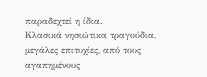παραδεχτεί η ίδια.
Κλασικά νησιώτικα τραγούδια, μεγάλες επιτυχίες, από τους αγαπημένους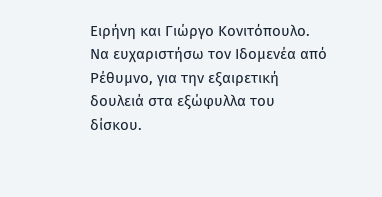Ειρήνη και Γιώργο Κονιτόπουλο. Να ευχαριστήσω τον Ιδομενέα από Ρέθυμνο, για την εξαιρετική δουλειά στα εξώφυλλα του δίσκου.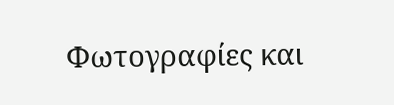Φωτογραφίες και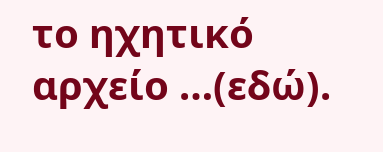το ηχητικό αρχείο …(εδώ).